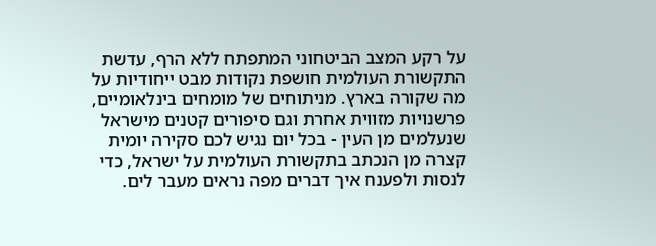על רקע המצב הביטחוני המתפתח ללא הרף, עדשת התקשורת העולמית חושפת נקודות מבט ייחודיות על מה שקורה בארץ. מניתוחים של מומחים בינלאומיים, פרשנויות מזווית אחרת וגם סיפורים קטנים מישראל שנעלמים מן העין - בכל יום נגיש לכם סקירה יומית קצרה מן הנכתב בתקשורת העולמית על ישראל, כדי לנסות ולפענח איך דברים מפה נראים מעבר לים.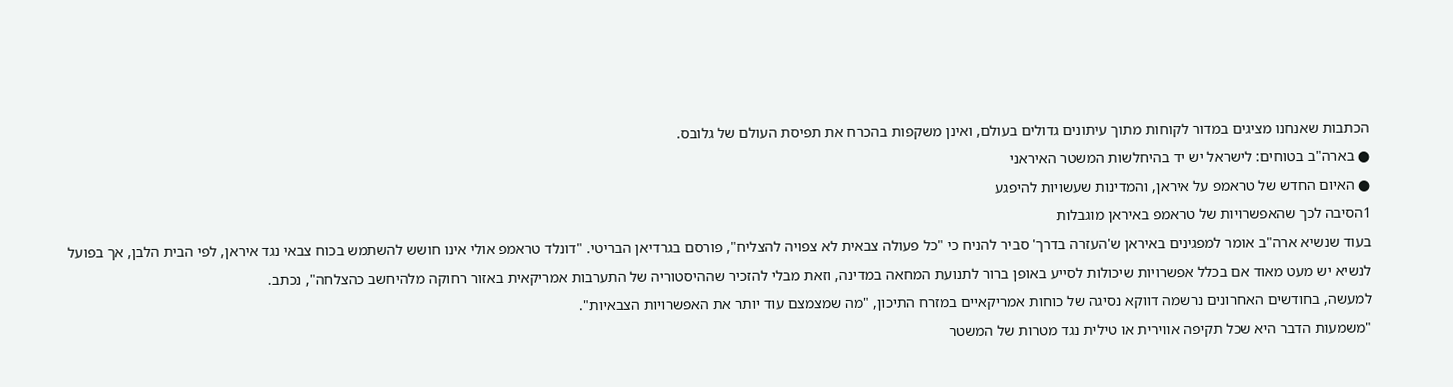הכתבות שאנחנו מציגים במדור לקוחות מתוך עיתונים גדולים בעולם, ואינן משקפות בהכרח את תפיסת העולם של גלובס.
● בארה"ב בטוחים: לישראל יש יד בהיחלשות המשטר האיראני
● האיום החדש של טראמפ על איראן, והמדינות שעשויות להיפגע
1הסיבה לכך שהאפשרויות של טראמפ באיראן מוגבלות
בעוד שנשיא ארה"ב אומר למפגינים באיראן ש'העזרה בדרך' סביר להניח כי "כל פעולה צבאית לא צפויה להצליח", פורסם בגרדיאן הבריטי. "דונלד טראמפ אולי אינו חושש להשתמש בכוח צבאי נגד איראן, לפי הבית הלבן, אך בפועל לנשיא יש מעט מאוד אם בכלל אפשרויות שיכולות לסייע באופן ברור לתנועת המחאה במדינה, וזאת מבלי להזכיר שההיסטוריה של התערבות אמריקאית באזור רחוקה מלהיחשב כהצלחה", נכתב.
למעשה, בחודשים האחרונים נרשמה דווקא נסיגה של כוחות אמריקאיים במזרח התיכון, "מה שמצמצם עוד יותר את האפשרויות הצבאיות".
"משמעות הדבר היא שכל תקיפה אווירית או טילית נגד מטרות של המשטר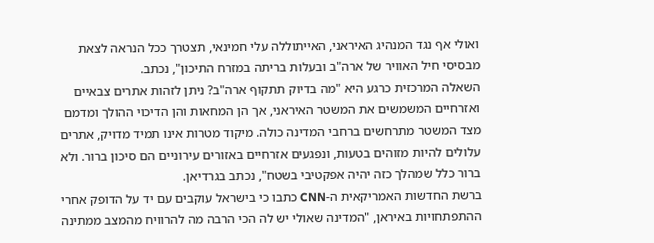ואולי אף נגד המנהיג האיראני, האייתוללה עלי חמינאי, תצטרך ככל הנראה לצאת מבסיסי חיל האוויר של ארה"ב ובעלות בריתה במזרח התיכון", נכתב.
השאלה המרכזית כרגע היא "מה בדיוק תתקוף ארה"ב? ניתן לזהות אתרים צבאיים ואזרחיים המשמשים את המשטר האיראני, אך הן המחאות והן הדיכוי ההולך ומדמם מצד המשטר מתרחשים ברחבי המדינה כולה. מיקוד מטרות אינו תמיד מדויק, אתרים עלולים להיות מזוהים בטעות, ונפגעים אזרחיים באזורים עירוניים הם סיכון ברור. ולא ברור כלל שמהלך כזה יהיה אפקטיבי בשטח", נכתב בגרדיאן.
ברשת החדשות האמריקאית ה-CNN כתבו כי בישראל עוקבים עם יד על הדופק אחרי ההתפתחויות באיראן, "המדינה שאולי יש לה הכי הרבה מה להרוויח מהמצב ממתינה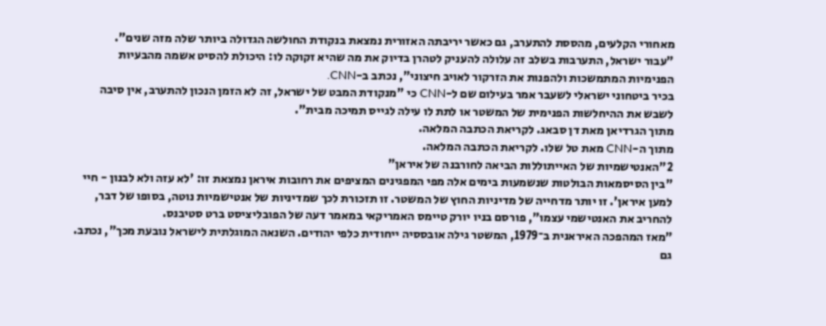מאחורי הקלעים, מהססת להתערב, גם כאשר יריבתה האזורית נמצאת בנקודת החולשה הגדולה ביותר שלה מזה שנים".
"עבור ישראל, התערבות בשלב זה עלולה להעניק לטהרן בדיוק את מה שהיא זקוקה לו: היכולת להסיט אשמה מהבעיות הפנימיות המתמשכות ולהפנות את הזרקור לאויב חיצוני", נכתב ב-CNN.
בכיר ביטחוני ישראלי לשעבר אמר בעילום שם ל-CNN כי "מנקודת המבט של ישראל, זה לא הזמן הנכון להתערב, אין סיבה לשבש את ההיחלשות הפנימית של המשטר או לתת לו עילה לגייס תמיכה מבית".
מתוך הגרדיאן מאת דן סבאג. לקריאת הכתבה המלאה.
מתוך ה-CNN מאת טל שלו. לקריאת הכתבה המלאה.
2"האנטישמיות של האייתוללות הביאה לחורבנה של איראן"
"בין הסיסמאות הבולטות שנשמעות בימים אלה מפי המפגינים המציפים את רחובות איראן נמצאת זו: 'לא עזה ולא לבנון - חיי למען איראן'. זו יותר מדחייה של מדיניות החוץ של המשטר. זו תזכורת לכך שמדיניות של אנטישמיות נוטה, בסופו של דבר, להחריב את האנטישמי עצמו", פורסם בניו יורק טיימס האמריקאי במאמר דעה של הפובליציסט ברט סטיבנס.
"מאז המהפכה האיראנית ב־1979, המשטר גילה אובססיה ייחודית כלפי יהודים. השנאה המוגלתית לישראל נובעת מכך", נכתב.
גם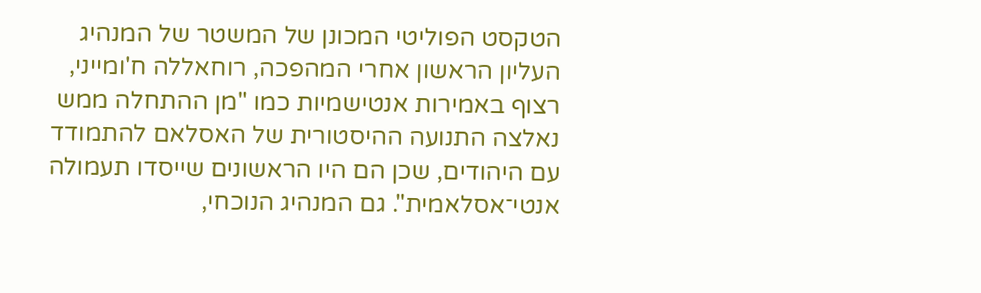הטקסט הפוליטי המכונן של המשטר של המנהיג העליון הראשון אחרי המהפכה, רוחאללה ח'ומייני, רצוף באמירות אנטישמיות כמו "מן ההתחלה ממש נאלצה התנועה ההיסטורית של האסלאם להתמודד עם היהודים, שכן הם היו הראשונים שייסדו תעמולה אנטי־אסלאמית". גם המנהיג הנוכחי,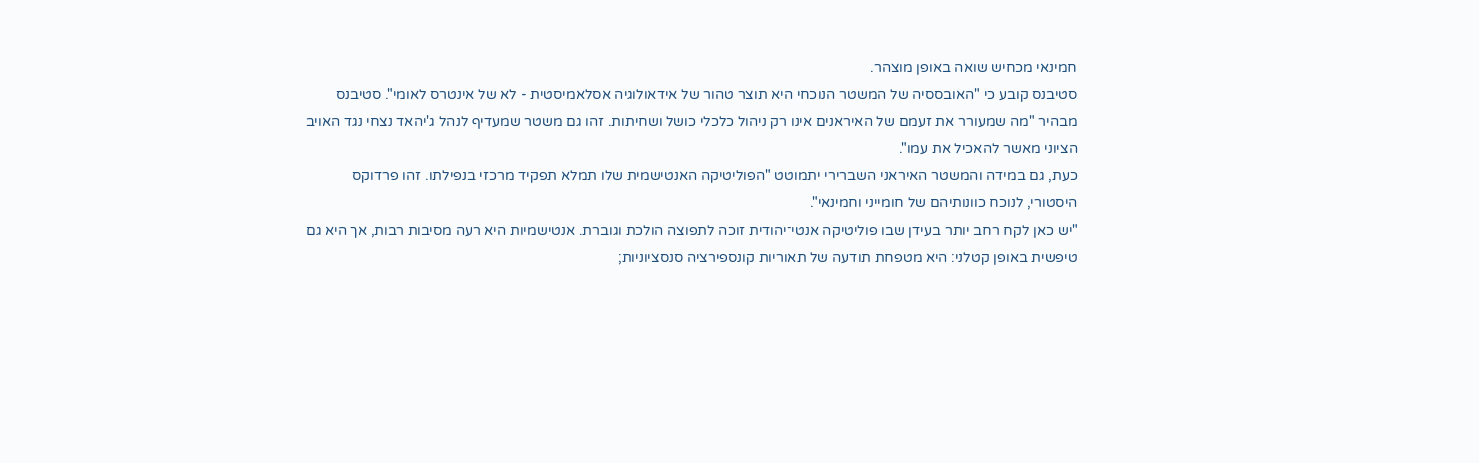חמינאי מכחיש שואה באופן מוצהר.
סטיבנס קובע כי "האובססיה של המשטר הנוכחי היא תוצר טהור של אידאולוגיה אסלאמיסטית - לא של אינטרס לאומי". סטיבנס מבהיר "מה שמעורר את זעמם של האיראנים אינו רק ניהול כלכלי כושל ושחיתות. זהו גם משטר שמעדיף לנהל ג'יהאד נצחי נגד האויב הציוני מאשר להאכיל את עמו".
כעת, גם במידה והמשטר האיראני השברירי יתמוטט "הפוליטיקה האנטישמית שלו תמלא תפקיד מרכזי בנפילתו. זהו פרדוקס היסטורי, לנוכח כוונותיהם של חומייני וחמינאי".
"יש כאן לקח רחב יותר בעידן שבו פוליטיקה אנטי־יהודית זוכה לתפוצה הולכת וגוברת. אנטישמיות היא רעה מסיבות רבות, אך היא גם טיפשית באופן קטלני: היא מטפחת תודעה של תאוריות קונספירציה סנסציוניות;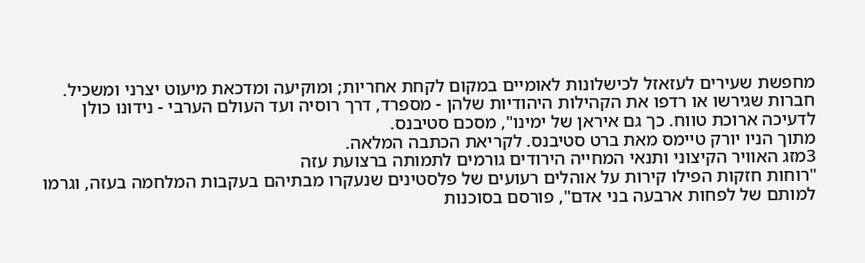מחפשת שעירים לעזאזל לכישלונות לאומיים במקום לקחת אחריות; ומוקיעה ומדכאת מיעוט יצרני ומשכיל. חברות שגירשו או רדפו את הקהילות היהודיות שלהן - מספרד, דרך רוסיה ועד העולם הערבי - נידונו כולן לדעיכה ארוכת טווח. כך גם איראן של ימינו", מסכם סטיבנס.
מתוך הניו יורק טיימס מאת ברט סטיבנס. לקריאת הכתבה המלאה.
3מזג האוויר הקיצוני ותנאי המחייה הירודים גורמים לתמותה ברצועת עזה
"רוחות חזקות הפילו קירות על אוהלים רעועים של פלסטינים שנעקרו מבתיהם בעקבות המלחמה בעזה, וגרמו למותם של לפחות ארבעה בני אדם", פורסם בסוכנות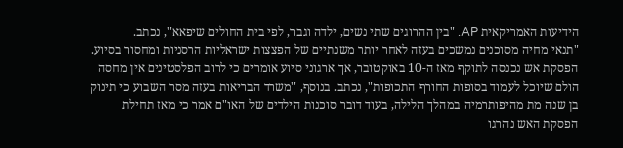הידיעות האמריקאית AP. "בין ההרוגים שתי נשים, ילדה וגבר, לפי בית החולים שיפאא", נכתב.
"תנאי מחיה מסוכנים נמשכים בעזה לאחר יותר משנתיים של הפצצות ישראליות הרסניות ומחסור בסיוע. הפסקת אש נכנסה לתוקף מאז ה-10 באוקטובר, אך ארגוני סיוע אומרים כי לרוב הפלסטינים אין מחסה הולם שיוכל לעמוד בסופות החורף התכופות", נכתב. בנוסף, "משרד הבריאות בעזה מסר השבוע כי תינוק בן שנה מת מהיפותרמיה במהלך הלילה, בעוד דובר סוכנות הילדים של האו"ם אמר כי מאז תחילת הפסקת האש נהרגו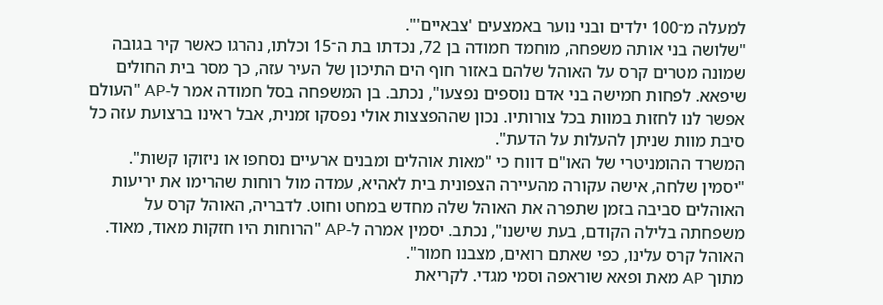למעלה מ־100 ילדים ובני נוער באמצעים 'צבאיים'".
"שלושה בני אותה משפחה, מוחמד חמודה בן 72, נכדתו בת ה־15 וכלתו, נהרגו כאשר קיר בגובה שמונה מטרים קרס על האוהל שלהם באזור חוף הים התיכון של העיר עזה, כך מסר בית החולים שיפאא. לפחות חמישה בני אדם נוספים נפצעו", נכתב. בן המשפחה בסל חמודה אמר ל-AP "העולם אפשר לנו לחזות במוות בכל צורותיו. נכון שההפצצות אולי נפסקו זמנית, אבל ראינו ברצועת עזה כל סיבת מוות שניתן להעלות על הדעת".
המשרד ההומניטרי של האו"ם דווח כי "מאות אוהלים ומבנים ארעיים נסחפו או ניזוקו קשות". "יסמין שלחה, אישה עקורה מהעיירה הצפונית בית לאהיא, עמדה מול רוחות שהרימו את יריעות האוהלים סביבה בזמן שתפרה את האוהל שלה מחדש במחט וחוט. לדבריה, האוהל קרס על משפחתה בלילה הקודם, בעת שישנו", נכתב. יסמין אמרה ל-AP "הרוחות היו חזקות מאוד, מאוד. האוהל קרס עלינו, כפי שאתם רואים, מצבנו חמור".
מתוך AP מאת ופאא שוראפה וסמי מגדי. לקריאת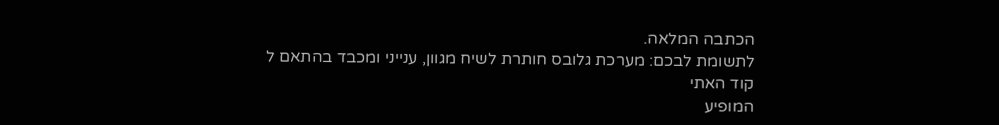הכתבה המלאה.
לתשומת לבכם: מערכת גלובס חותרת לשיח מגוון, ענייני ומכבד בהתאם ל
קוד האתי
המופיע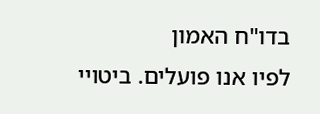בדו"ח האמון
לפיו אנו פועלים. ביטויי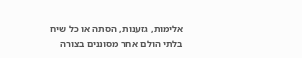אלימות, גזענות, הסתה או כל שיח בלתי הולם אחר מסוננים בצורה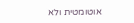אוטומטית ולא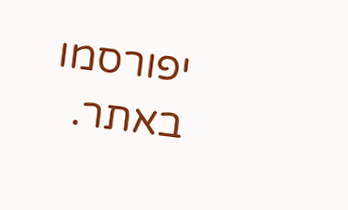יפורסמו באתר.